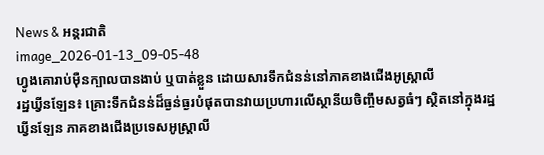News & អន្តរជាតិ
image_2026-01-13_09-05-48
ហ្វូងគោរាប់ម៉ឺនក្បាលបានងាប់ ឬបាត់ខ្លួន ដោយសារទឹកជំនន់នៅភាគខាងជើងអូស្ត្រាលី
រដ្ឋឃ្វីនឡែន៖ គ្រោះទឹកជំនន់ដ៏ធ្ងន់ធ្ងរបំផុតបានវាយប្រហារលើស្ថានីយចិញ្ចឹមសត្វធំៗ ស្ថិតនៅក្នុងរដ្ឋឃ្វីនឡែន ភាគខាងជើងប្រទេសអូស្ត្រាលី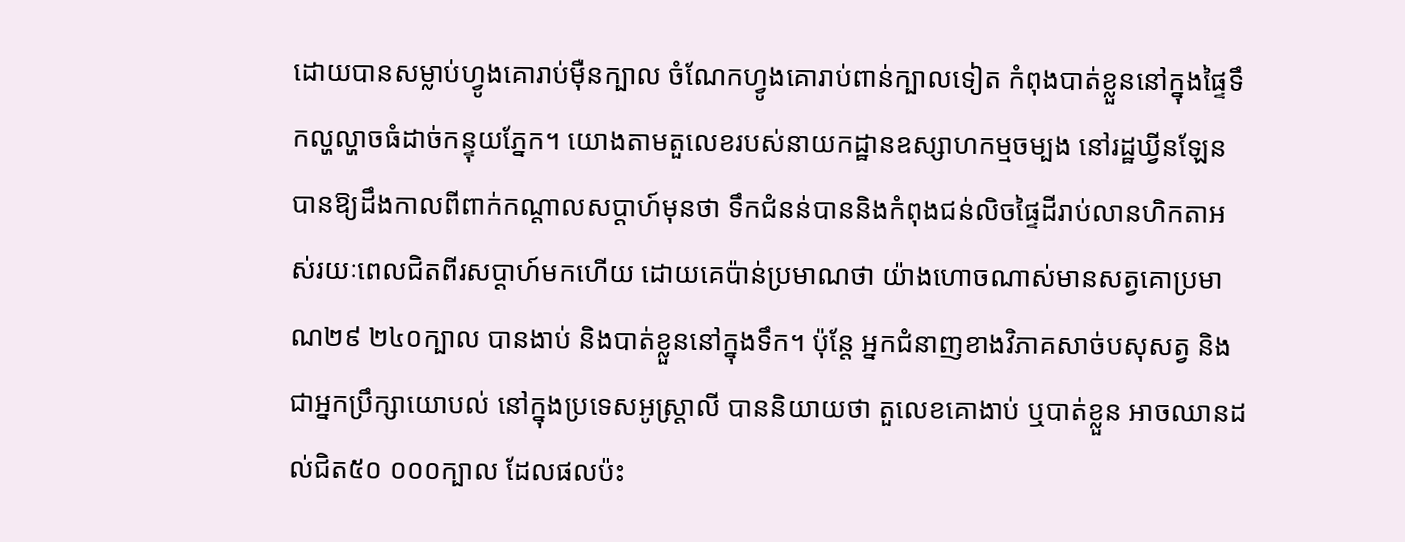ដោយបានសម្លាប់ហ្វូងគោរាប់ម៉ឺនក្បាល ចំណែកហ្វូងគោរាប់ពាន់ក្បាលទៀត កំពុងបាត់ខ្លួននៅក្នុងផ្ទៃទឹកល្ហល្ហាចធំដាច់កន្ទុយភ្នែក។ យោងតាមតួលេខរបស់នាយកដ្ឋានឧស្សាហកម្មចម្បង នៅរដ្ឋឃ្វីនឡែន បានឱ្យដឹងកាលពីពាក់កណ្តាលសប្តាហ៍មុនថា ទឹកជំនន់បាននិងកំពុងជន់លិចផ្ទៃដីរាប់លានហិកតាអស់រយៈពេលជិតពីរសប្តាហ៍មកហើយ ដោយគេប៉ាន់ប្រមាណថា យ៉ាងហោចណាស់មានសត្វគោប្រមាណ២៩ ២៤០ក្បាល បានងាប់ និងបាត់ខ្លួននៅក្នុងទឹក។ ប៉ុន្តែ អ្នកជំនាញខាងវិភាគសាច់បសុសត្វ និងជាអ្នកប្រឹក្សាយោបល់ នៅក្នុងប្រទេសអូស្ត្រាលី បាននិយាយថា តួលេខគោងាប់ ឬបាត់ខ្លួន អាចឈានដល់ជិត៥០ ០០០ក្បាល ដែលផលប៉ះ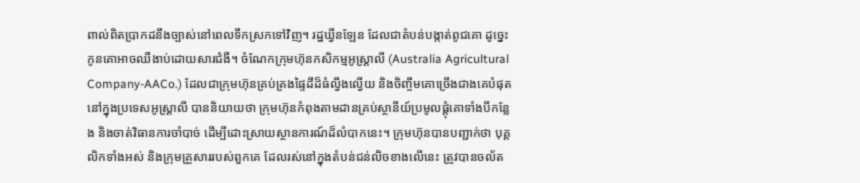ពាល់ពិតប្រាកដនឹងច្បាស់នៅពេលទឹកស្រកទៅវិញ។ រដ្ឋឃ្វីនឡែន ដែលជាតំបន់បង្កាត់ពូជគោ ដូច្នេះកូនគោអាចឈឺងាប់ដោយសារជំងឺ។ ចំណែកក្រុមហ៊ុនកសិកម្មអូស្ត្រាលី (Australia Agricultural Company-AACo.) ដែលជាក្រុមហ៊ុនគ្រប់គ្រងផ្ទៃដីដ៏ធំល្វឹងល្វើយ និងចិញ្ចឹមគោច្រើងជាងគេបំផុត នៅក្នុងប្រទេសអូស្ត្រាលី បាននិយាយថា ក្រុមហ៊ុនកំពុងតាមដានគ្រប់ស្ថានីយ៍ប្រមូលផ្តុំគោទាំងបីកន្លែង និងចាត់វិធានការចាំបាច់ ដើម្បីដោះស្រាយស្ថានការណ៍ដ៏លំបាកនេះ។ ក្រុមហ៊ុនបានបញ្ជាក់ថា បុគ្គលិកទាំងអស់ និងក្រុមគ្រួសាររបស់ពួកគេ ដែលរស់នៅក្នុងតំបន់ជន់លិចខាងលើនេះ ត្រូវបានចល័ត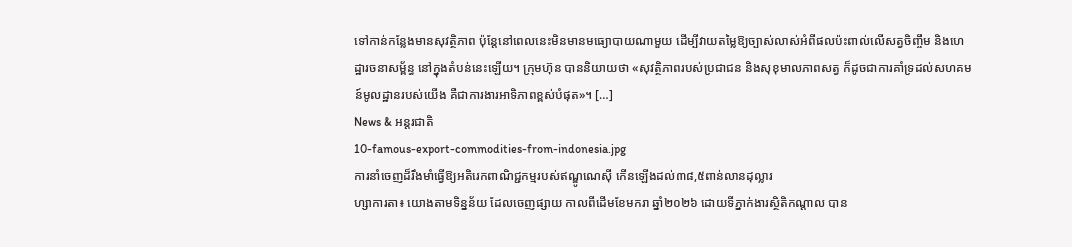ទៅកាន់កន្លែងមានសុវត្ថិភាព ប៉ុន្តែនៅពេលនេះមិនមានមធ្យោបាយណាមួយ ដើម្បីវាយតម្លៃឱ្យច្បាស់លាស់អំពីផលប៉ះពាល់លើសត្វចិញ្ចឹម និងហេដ្ឋារចនាសម្ព័ន្ធ នៅក្នុងតំបន់នេះឡើយ។ ក្រុមហ៊ុន បាននិយាយថា «សុវត្ថិភាពរបស់ប្រជាជន និងសុខុមាលភាពសត្វ ក៏ដូចជាការគាំទ្រដល់សហគមន៍មូលដ្ឋានរបស់យើង គឺជាការងារអាទិភាពខ្ពស់បំផុត»។ […]
News & អន្តរជាតិ
10-famous-export-commodities-from-indonesia.jpg
ការនាំចេញដ៏រឹងមាំធ្វើឱ្យអតិរេកពាណិជ្ជកម្មរបស់ឥណ្ឌូណេស៊ី កើនឡើងដល់៣៨,៥ពាន់លានដុល្លារ
ហ្សាការតា៖ យោងតាមទិន្នន័យ ដែលចេញផ្សាយ កាលពីដើមខែមករា ឆ្នាំ២០២៦ ដោយទីភ្នាក់ងារស្ថិតិកណ្តាល បាន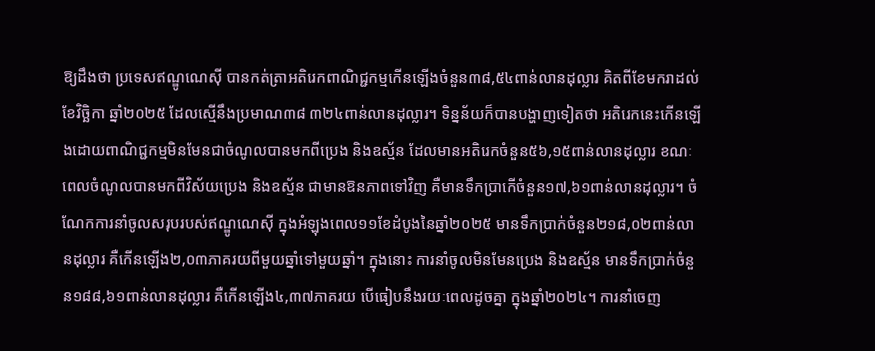ឱ្យដឹងថា ប្រទេសឥណ្ឌូណេស៊ី បានកត់ត្រាអតិរេកពាណិជ្ជកម្មកើនឡើងចំនួន៣៨,៥៤ពាន់លានដុល្លារ គិតពីខែមករាដល់ខែវិច្ឆិកា ឆ្នាំ២០២៥ ដែលស្មើនឹងប្រមាណ៣៨ ៣២៤ពាន់លានដុល្លារ។ ទិន្នន័យក៏បានបង្ហាញទៀតថា អតិរេកនេះកើនឡើងដោយពាណិជ្ជកម្មមិនមែនជាចំណូលបានមកពីប្រេង និងឧស្ម័ន ដែលមានអតិរេកចំនួន៥៦,១៥ពាន់លានដុល្លារ ខណៈពេលចំណូលបានមកពីវិស័យប្រេង និងឧស្ម័ន ជាមានឱនភាពទៅវិញ គឺមានទឹកប្រាកើចំនួន១៧,៦១ពាន់លានដុល្លារ។ ចំណែកការនាំចូលសរុបរបស់ឥណ្ឌូណេស៊ី ក្នុងអំឡុងពេល១១ខែដំបូងនៃឆ្នាំ២០២៥ មានទឹកប្រាក់ចំនួន២១៨,០២ពាន់លានដុល្លារ គឺកើនឡើង២,០៣ភាគរយពីមួយឆ្នាំទៅមួយឆ្នាំ។ ក្នុងនោះ ការនាំចូលមិនមែនប្រេង និងឧស្ម័ន មានទឹកប្រាក់ចំនួន១៨៨,៦១ពាន់លានដុល្លារ គឺកើនឡើង៤,៣៧ភាគរយ បើធៀបនឹងរយៈពេលដូចគ្នា ក្នុងឆ្នាំ២០២៤។ ការនាំចេញ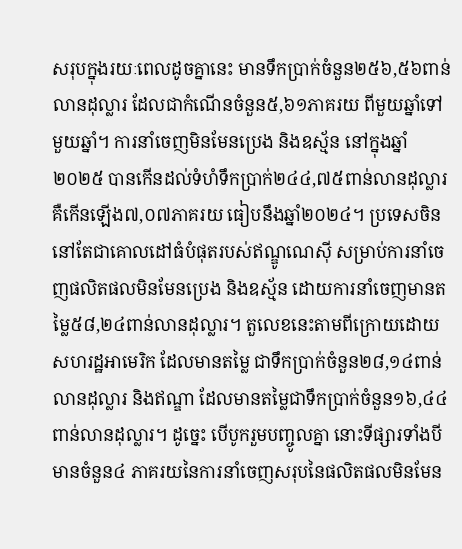សរុបក្នុងរយៈពេលដូចគ្នានេះ មានទឹកប្រាក់ចំនួន២៥៦,៥៦ពាន់លានដុល្លារ ដែលជាកំណើនចំនួន៥,៦១ភាគរយ ពីមួយឆ្នាំទៅមួយឆ្នាំ។ ការនាំចេញមិនមែនប្រេង និងឧស្ម័ន នៅក្នុងឆ្នាំ២០២៥ បានកើនដល់ទំហំទឹកប្រាក់២៤៤,៧៥ពាន់លានដុល្លារ គឺកើនឡើង៧,០៧ភាគរយ ធៀបនឹងឆ្នាំ២០២៤។ ប្រទេសចិននៅតែជាគោលដៅធំបំផុតរបស់ឥណ្ឌូណេស៊ី សម្រាប់ការនាំចេញផលិតផលមិនមែនប្រេង និងឧស្ម័ន ដោយការនាំចេញមានតម្លៃ៥៨,២៤ពាន់លានដុល្លារ។ តួលេខនេះតាមពីក្រោយដោយសហរដ្ឋអាមេរិក ដែលមានតម្លៃ ជាទឹកប្រាក់ចំនួន២៨,១៤ពាន់លានដុល្លារ និងឥណ្ឌា ដែលមានតម្លៃជាទឹកប្រាក់ចំនួន១៦,៤៤ពាន់លានដុល្លារ។ ដូច្នេះ បើបូករួមបញ្ចូលគ្នា នោះទីផ្សារទាំងបីមានចំនួន៤ ភាគរយនៃការនាំចេញសរុបនៃផលិតផលមិនមែន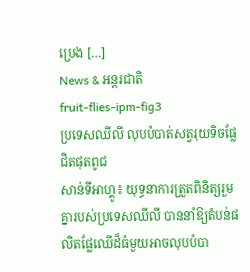ប្រេង […]
News & អន្តរជាតិ
fruit-flies-ipm-fig3
ប្រទេសឈីលី លុបបំបាត់សត្វរុយទិចផ្លែ ជិតផុតពូជ
សាន់ទីអាហ្គូ៖ យុទ្ធនាការត្រួតពិនិត្យរួមគ្នារបស់ប្រទេសឈីលី បាននាំឱ្យតំបន់ផលិតផ្លែឈើដ៏ធំមួយអាចលុបបំបា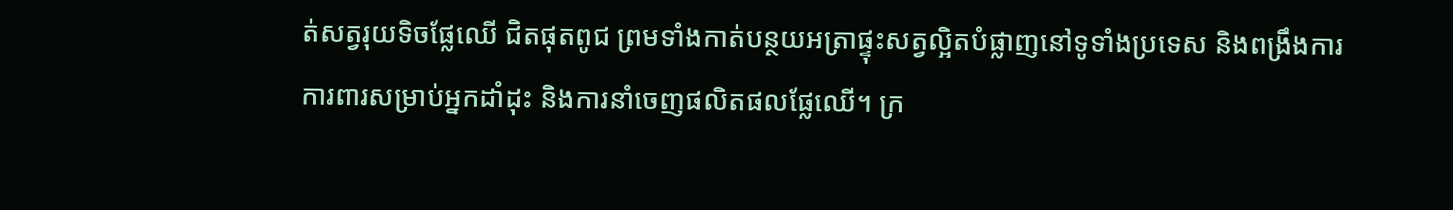ត់សត្វរុយទិចផ្លែឈើ ជិតផុតពូជ ព្រមទាំងកាត់បន្ថយអត្រាផ្ទុះសត្វល្អិតបំផ្លាញនៅទូទាំងប្រទេស និងពង្រឹងការការពារសម្រាប់អ្នកដាំដុះ និងការនាំចេញផលិតផលផ្លែឈើ។ ក្រ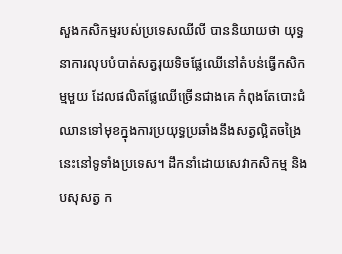សួងកសិកម្មរបស់ប្រទេសឈីលី បាននិយាយថា យុទ្ធនាការលុបបំបាត់សត្វរុយទិចផ្លែឈើនៅតំបន់ធ្វើកសិកម្មមួយ ដែលផលិតផ្លែឈើច្រើនជាងគេ កំពុងតែបោះជំឈានទៅមុខក្នុងការប្រយុទ្ធប្រឆាំងនឹងសត្វល្អិតចង្រៃនេះនៅទូទាំងប្រទេស។ ដឹកនាំដោយសេវាកសិកម្ម និងបសុសត្វ ក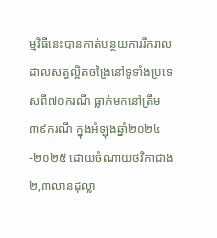ម្មវិធីនេះបានកាត់បន្ថយការរីករាលដាលសត្វល្អិតចង្រៃនៅទូទាំងប្រទេសពី៧០ករណី ធ្លាក់មកនៅត្រឹម៣៩ករណី ក្នុងអំឡុងឆ្នាំ២០២៤-២០២៥ ដោយចំណាយថវិកាជាង២,៣លានដុល្លា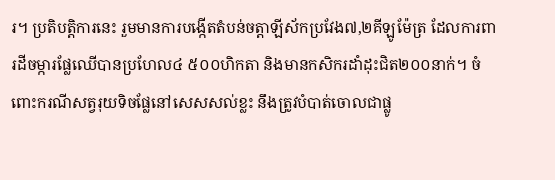រ។ ប្រតិបត្តិការនេះ រួមមានការបង្កើតតំបន់ចត្តាឡីស័កប្រវែង៧,២គីឡូម៉ែត្រ ដែលការពារដីចម្ការផ្លែឈើបានប្រហែល៤ ៥០០ហិកតា និងមានកសិករដាំដុះជិត២០០នាក់។ ចំពោះករណីសត្វរុយទិចផ្លែនៅសេសសល់ខ្លះ នឹងត្រូវបំបាត់ចោលជាផ្លូ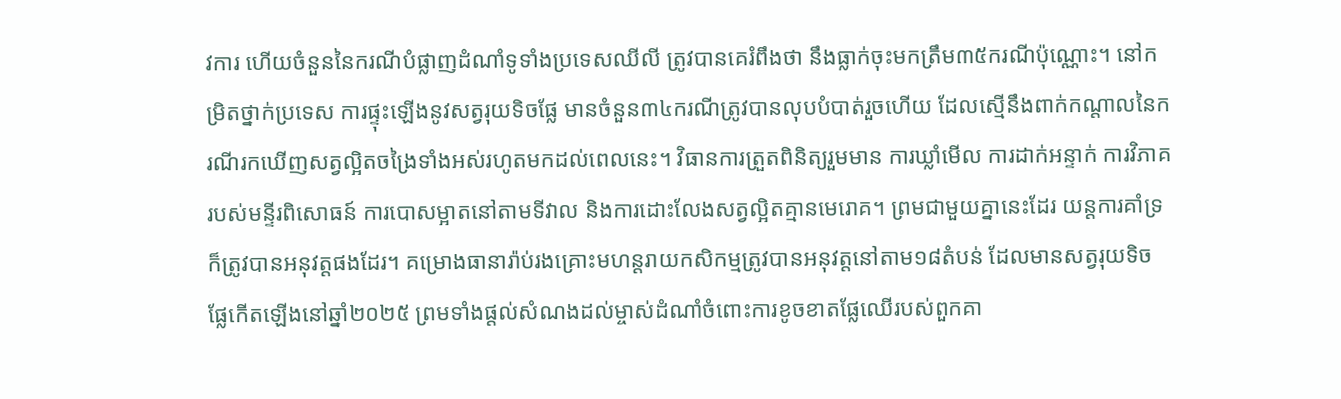វការ ហើយចំនួននៃករណីបំផ្លាញដំណាំទូទាំងប្រទេសឈីលី ត្រូវបានគេរំពឹងថា នឹងធ្លាក់ចុះមកត្រឹម៣៥ករណីប៉ុណ្ណោះ។ នៅកម្រិតថ្នាក់ប្រទេស ការផ្ទុះឡើងនូវសត្វរុយទិចផ្លែ មានចំនួន៣៤ករណីត្រូវបានលុបបំបាត់រួចហើយ ដែលស្មើនឹងពាក់កណ្តាលនៃករណីរកឃើញសត្វល្អិតចង្រៃទាំងអស់រហូតមកដល់ពេលនេះ។ វិធានការត្រួតពិនិត្យរួមមាន ការឃ្លាំមើល ការដាក់អន្ទាក់ ការវិភាគរបស់មន្ទីរពិសោធន៍ ការបោសម្អាតនៅតាមទីវាល និងការដោះលែងសត្វល្អិតគ្មានមេរោគ។ ព្រមជាមួយគ្នានេះដែរ យន្តការគាំទ្រក៏ត្រូវបានអនុវត្តផងដែរ។ គម្រោងធានារ៉ាប់រងគ្រោះមហន្តរាយកសិកម្មត្រូវបានអនុវត្តនៅតាម១៨តំបន់ ដែលមានសត្វរុយទិចផ្លែកើតឡើងនៅឆ្នាំ២០២៥ ព្រមទាំងផ្តល់សំណងដល់ម្ចាស់ដំណាំចំពោះការខូចខាតផ្លែឈើរបស់ពួកគា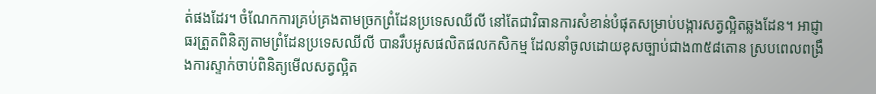ត់ផងដែរ។ ចំណែកការគ្រប់គ្រងតាមច្រកព្រំដែនប្រទេសឈីលី នៅតែជាវិធានការសំខាន់បំផុតសម្រាប់បង្ការសត្វល្អិតឆ្លងដែន។ អាជ្ញាធរត្រួតពិនិត្យតាមព្រំដែនប្រទេសឈីលី បានរឹបអូសផលិតផលកសិកម្ម ដែលនាំចូលដោយខុសច្បាប់ជាង៣៥៨តោន ស្របពេលពង្រឹងការស្ទាក់ចាប់ពិនិត្យមើលសត្វល្អិត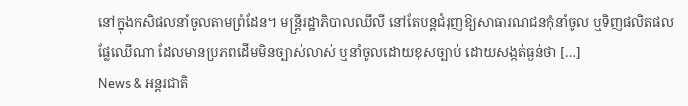នៅក្នុងកសិផលនាំចូលតាមព្រំដែន។ មន្ត្រីរដ្ឋាភិបាលឈីលី នៅតែបន្តជំរុញឱ្យសាធារណជនកុំនាំចូល ឬទិញផលិតផលផ្លែឈើណា ដែលមានប្រភពដើមមិនច្បាស់លាស់ ឬនាំចូលដោយខុសច្បាប់ ដោយសង្កត់ធ្ងន់ថា […]
News & អន្តរជាតិ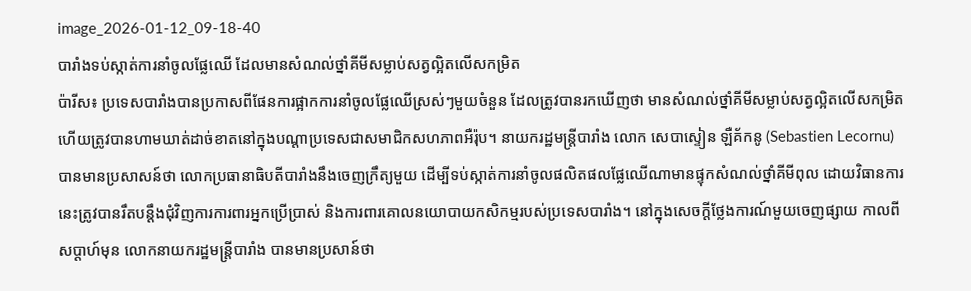image_2026-01-12_09-18-40
បារាំងទប់ស្កាត់ការនាំចូលផ្លែឈើ ដែលមានសំណល់ថ្នាំគីមីសម្លាប់សត្វល្អិតលើសកម្រិត
ប៉ារីស៖ ប្រទេសបារាំងបានប្រកាសពីផែនការផ្អាកការនាំចូលផ្លែឈើស្រស់ៗមួយចំនួន ដែលត្រូវបានរកឃើញថា មានសំណល់ថ្នាំគីមីសម្លាប់សត្វល្អិតលើសកម្រិត ហើយត្រូវបានហាមឃាត់ដាច់ខាតនៅក្នុងបណ្តាប្រទេសជាសមាជិកសហភាពអឺរ៉ុប។ នាយករដ្ឋមន្ត្រីបារាំង លោក សេបាស្ទៀន ឡឺគ័កនូ (Sebastien Lecornu) បានមានប្រសាសន៍ថា លោកប្រធានាធិបតីបារាំងនឹងចេញក្រឹត្យមួយ ដើម្បីទប់ស្កាត់ការនាំចូលផលិតផលផ្លែឈើណាមានផ្ទុកសំណល់ថ្នាំគីមីពុល ដោយវិធានការនេះត្រូវបានរឹតបន្តឹងជុំវិញការការពារអ្នកប្រើប្រាស់ និងការពារគោលនយោបាយកសិកម្មរបស់ប្រទេសបារាំង។ នៅក្នុងសេចក្តីថ្លែងការណ៍មួយចេញផ្សាយ កាលពីសប្តាហ៍មុន លោកនាយករដ្ឋមន្ត្រីបារាំង បានមានប្រសាន៍ថា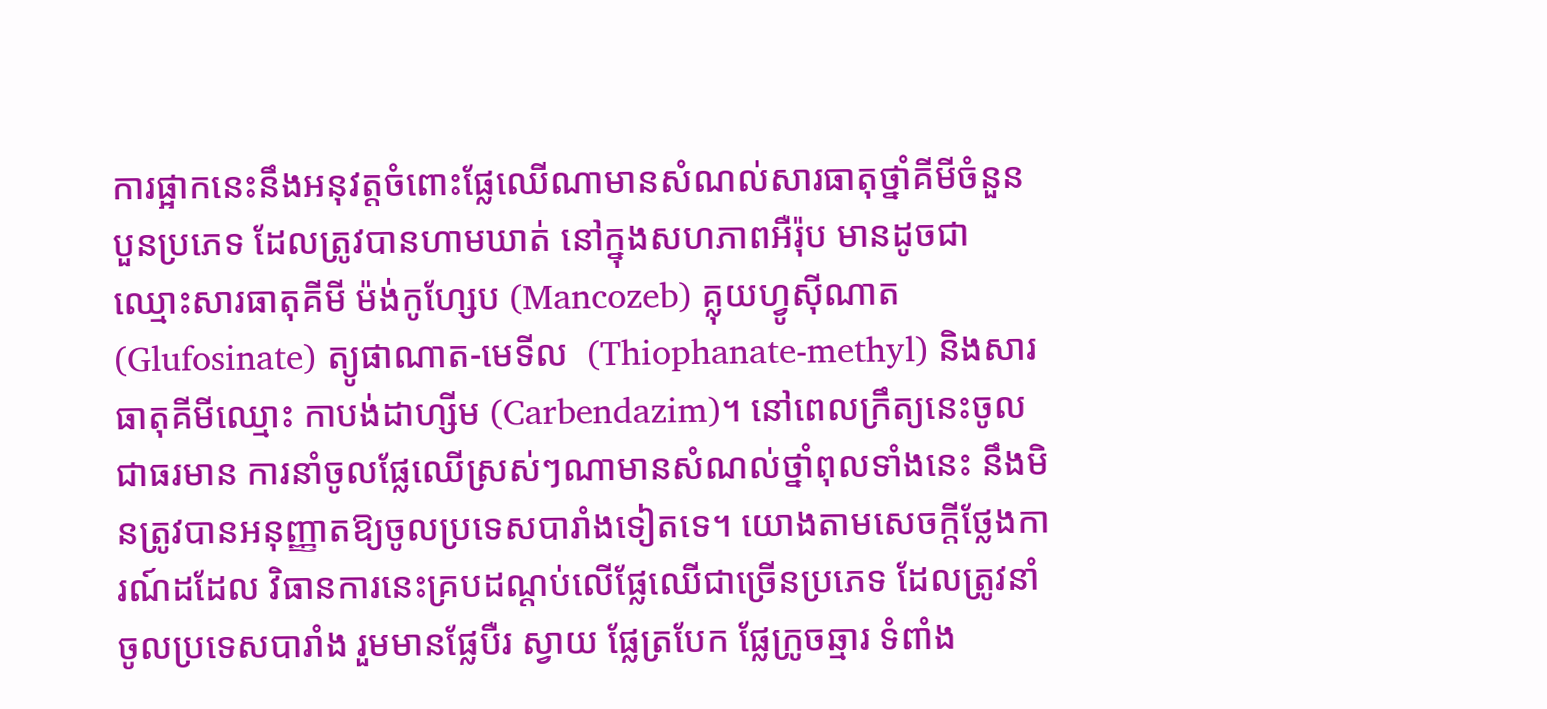ការផ្អាកនេះនឹងអនុវត្តចំពោះផ្លែឈើណាមានសំណល់សារធាតុថ្នាំគីមីចំនួនបួនប្រភេទ ដែលត្រូវបានហាមឃាត់ នៅក្នុងសហភាពអឺរ៉ុប មានដូចជា ឈ្មោះសារធាតុគីមី ម៉ង់កូហ្សែប (Mancozeb) គ្លុយហ្វូស៊ីណាត (Glufosinate) ត្យូផាណាត-មេទីល  (Thiophanate-methyl) និងសារធាតុគីមីឈ្មោះ កាបង់ដាហ្សីម (Carbendazim)។ នៅពេលក្រឹត្យនេះចូលជាធរមាន ការនាំចូលផ្លែឈើស្រស់ៗណាមានសំណល់ថ្នាំពុលទាំងនេះ នឹងមិនត្រូវបានអនុញ្ញាតឱ្យចូលប្រទេសបារាំងទៀតទេ។ យោងតាមសេចក្តីថ្លែងការណ៍ដដែល វិធានការនេះគ្របដណ្តប់លើផ្លែឈើជាច្រើនប្រភេទ ដែលត្រូវនាំចូលប្រទេសបារាំង រួមមានផ្លែបឺរ ស្វាយ ផ្លែត្របែក ផ្លែក្រូចឆ្មារ ទំពាំង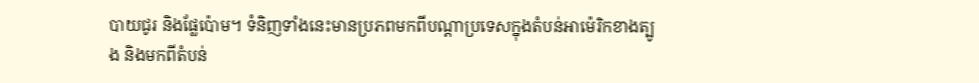បាយជូរ និងផ្លែប៉ោម។ ទំនិញទាំងនេះមានប្រភពមកពីបណ្តាប្រទេសក្នុងតំបន់អាម៉េរិកខាងត្បូង និងមកពីតំបន់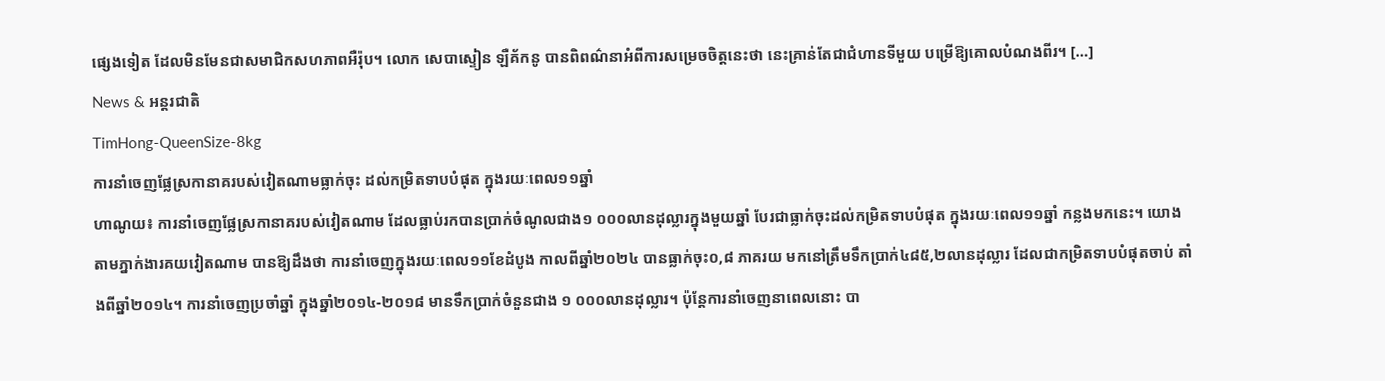ផ្សេងទៀត ដែលមិនមែនជាសមាជិកសហភាពអឺរ៉ុប។ លោក សេបាស្ទៀន ឡឺគ័កនូ បានពិពណ៌នាអំពីការសម្រេចចិត្តនេះថា នេះគ្រាន់តែជាជំហានទីមួយ បម្រើឱ្យគោលបំណងពីរ។ […]
News & អន្តរជាតិ
TimHong-QueenSize-8kg
ការនាំចេញផ្លែស្រកានាគរបស់វៀតណាមធ្លាក់ចុះ ដល់កម្រិតទាបបំផុត ក្នុងរយៈពេល១១ឆ្នាំ
ហាណូយ៖ ការនាំចេញផ្លែស្រកានាគរបស់វៀតណាម ដែលធ្លាប់រកបានប្រាក់ចំណូលជាង១ ០០០លានដុល្លារក្នុងមួយឆ្នាំ បែរជាធ្លាក់ចុះដល់កម្រិតទាបបំផុត ក្នុងរយៈពេល១១ឆ្នាំ កន្លងមកនេះ។ យោងតាមភ្នាក់ងារគយវៀតណាម បានឱ្យដឹងថា ការនាំចេញក្នុងរយៈពេល១១ខែដំបូង កាលពីឆ្នាំ២០២៤ បានធ្លាក់ចុះ០,៨ ភាគរយ មកនៅត្រឹមទឹកប្រាក់៤៨៥,២លានដុល្លារ ដែលជាកម្រិតទាបបំផុតចាប់ តាំងពីឆ្នាំ២០១៤។ ការនាំចេញប្រចាំឆ្នាំ ក្នុងឆ្នាំ២០១៤-២០១៨ មានទឹកប្រាក់ចំនួនជាង ១ ០០០លានដុល្លារ។ ប៉ុន្តែការនាំចេញនាពេលនោះ បា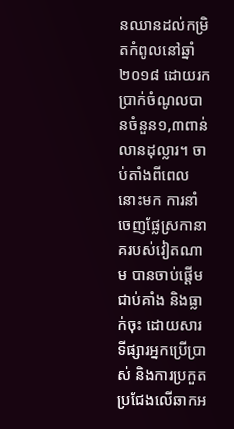នឈានដល់កម្រិតកំពូលនៅឆ្នាំ២០១៨ ដោយរកប្រាក់ចំណូលបានចំនួន១,៣ពាន់លានដុល្លារ។ ចាប់តាំងពីពេលនោះមក ការនាំចេញផ្លែស្រកានាគរបស់វៀតណាម បានចាប់ផ្តើមជាប់គាំង និងធ្លាក់ចុះ ដោយសារទីផ្សារអ្នកប្រើប្រាស់ និងការប្រកួតប្រជែងលើឆាកអ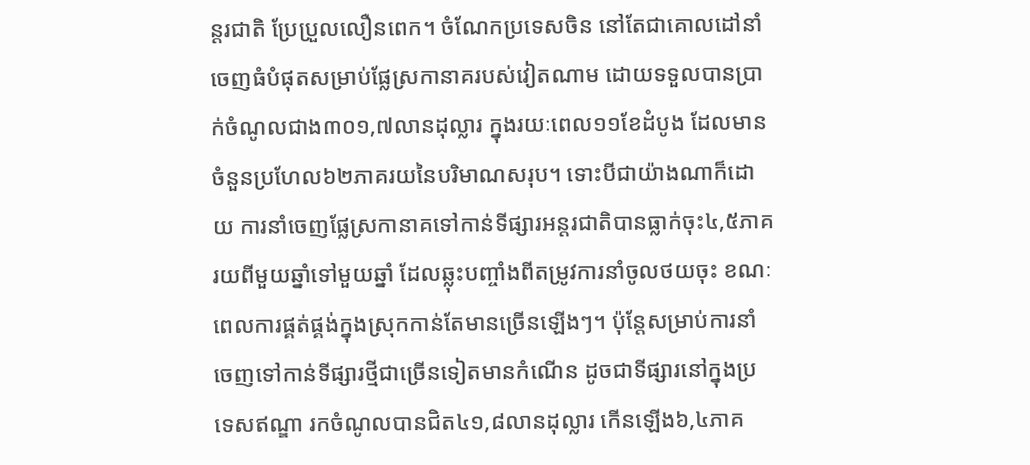ន្តរជាតិ ប្រែប្រួលលឿនពេក។ ចំណែកប្រទេសចិន នៅតែជាគោលដៅនាំចេញធំបំផុតសម្រាប់ផ្លែស្រកានាគរបស់វៀតណាម ដោយទទួលបានប្រាក់ចំណូលជាង៣០១,៧លានដុល្លារ ក្នុងរយៈពេល១១ខែដំបូង ដែលមានចំនួនប្រហែល៦២ភាគរយនៃបរិមាណសរុប។ ទោះបីជាយ៉ាងណាក៏ដោយ ការនាំចេញផ្លែស្រកានាគទៅកាន់ទីផ្សារអន្តរជាតិបានធ្លាក់ចុះ៤,៥ភាគរយពីមួយឆ្នាំទៅមួយឆ្នាំ ដែលឆ្លុះបញ្ចាំងពីតម្រូវការនាំចូលថយចុះ ខណៈពេលការផ្គត់ផ្គង់ក្នុងស្រុកកាន់តែមានច្រើនឡើងៗ។ ប៉ុន្តែសម្រាប់ការនាំចេញទៅកាន់ទីផ្សារថ្មីជាច្រើនទៀតមានកំណើន ដូចជាទីផ្សារនៅក្នុងប្រទេសឥណ្ឌា រកចំណូលបានជិត៤១,៨លានដុល្លារ កើនឡើង៦,៤ភាគ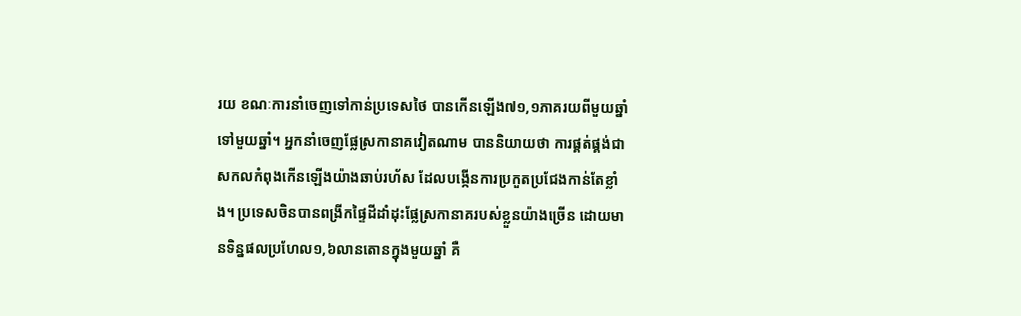រយ ខណៈការនាំចេញទៅកាន់ប្រទេសថៃ បានកើនឡើង៧១,១ភាគរយពីមួយឆ្នាំទៅមួយឆ្នាំ។ អ្នកនាំចេញផ្លែស្រកានាគវៀតណាម បាននិយាយថា ការផ្គត់ផ្គង់ជាសកលកំពុងកើនឡើងយ៉ាងឆាប់រហ័ស ដែលបង្កើនការប្រកួតប្រជែងកាន់តែខ្លាំង។ ប្រទេសចិនបានពង្រីកផ្ទៃដីដាំដុះផ្លែស្រកានាគរបស់ខ្លួនយ៉ាងច្រើន ដោយមានទិន្នផលប្រហែល១,៦លានតោនក្នុងមួយឆ្នាំ គឺ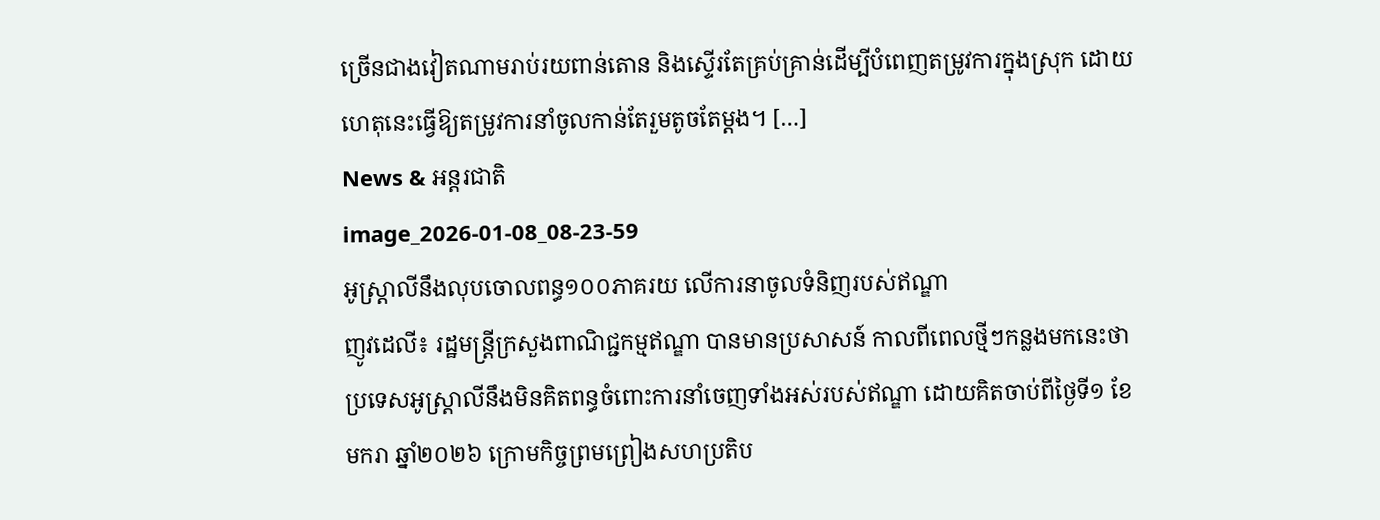ច្រើនជាងវៀតណាមរាប់រយពាន់តោន និងស្ទើរតែគ្រប់គ្រាន់ដើម្បីបំពេញតម្រូវការក្នុងស្រុក ដោយហេតុនេះធ្វើឱ្យតម្រូវការនាំចូលកាន់តែរួមតូចតែម្តង។ […]
News & អន្តរជាតិ
image_2026-01-08_08-23-59
អូស្ត្រាលីនឹងលុបចោលពន្ធ១០០ភាគរយ លើការនាចូលទំនិញរបស់ឥណ្ឌា
ញូវដេលី៖ រដ្ឋមន្ត្រីក្រសួងពាណិជ្ជកម្មឥណ្ឌា បានមានប្រសាសន៍ កាលពីពេលថ្មីៗកន្លងមកនេះថា ប្រទេសអូស្ត្រាលីនឹងមិនគិតពន្ធចំពោះការនាំចេញទាំងអស់របស់ឥណ្ឌា ដោយគិតចាប់ពីថ្ងៃទី១ ខែមករា ឆ្នាំ២០២៦ ក្រោមកិច្ចព្រមព្រៀងសហប្រតិប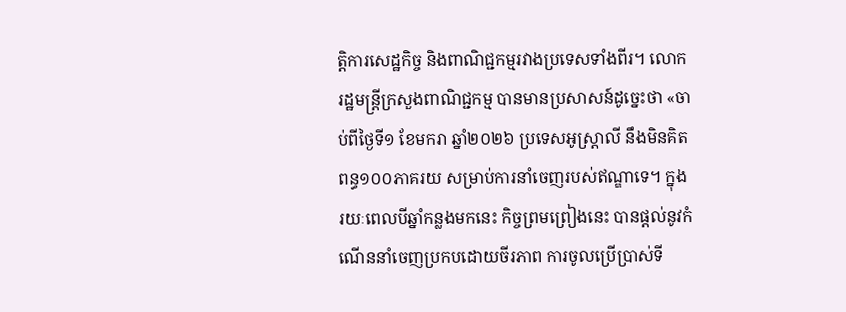ត្តិការសេដ្ឋកិច្ច និងពាណិជ្ជកម្មរវាងប្រទេសទាំងពីរ។ លោករដ្ឋមន្ត្រីក្រសួងពាណិជ្ជកម្ម បានមានប្រសាសន៍ដូច្នេះថា «ចាប់ពីថ្ងៃទី១ ខែមករា ឆ្នាំ២០២៦ ប្រទេសអូស្ត្រាលី នឹងមិនគិតពន្ធ១០០ភាគរយ សម្រាប់ការនាំចេញរបស់ឥណ្ឌាទេ។ ក្នុងរយៈពេលបីឆ្នាំកន្លងមកនេះ កិច្ចព្រមព្រៀងនេះ បានផ្តល់នូវកំណើននាំចេញប្រកបដោយចីរភាព ការចូលប្រើប្រាស់ទី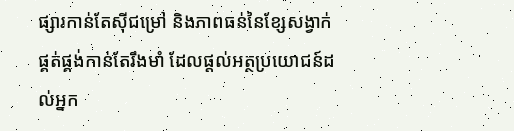ផ្សារកាន់តែស៊ីជម្រៅ និងភាពធន់នៃខ្សែសង្វាក់ផ្គត់ផ្គង់កាន់តែរឹងមាំ ដែលផ្តល់អត្ថប្រយោជន៍ដល់អ្នក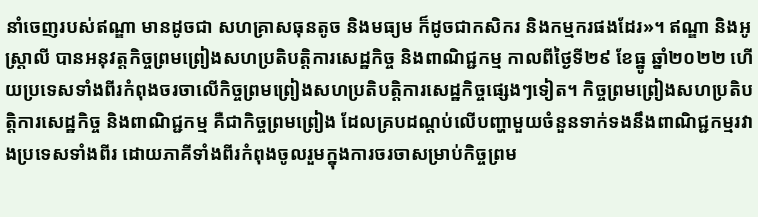នាំចេញរបស់ឥណ្ឌា មានដូចជា សហគ្រាសធុនតូច និងមធ្យម ក៏ដូចជាកសិករ និងកម្មករផងដែរ»។ ឥណ្ឌា និងអូស្ត្រាលី បានអនុវត្តកិច្ចព្រមព្រៀងសហប្រតិបត្តិការសេដ្ឋកិច្ច និងពាណិជ្ជកម្ម កាលពីថ្ងៃទី២៩ ខែធ្នូ ឆ្នាំ២០២២ ហើយប្រទេសទាំងពីរកំពុងចរចាលើកិច្ចព្រមព្រៀងសហប្រតិបត្តិការសេដ្ឋកិច្ចផ្សេងៗទៀត។ កិច្ចព្រមព្រៀងសហប្រតិបត្តិការសេដ្ឋកិច្ច និងពាណិជ្ជកម្ម គឺជាកិច្ចព្រមព្រៀង ដែលគ្របដណ្តប់លើបញ្ហាមួយចំនួនទាក់ទងនឹងពាណិជ្ជកម្មរវាងប្រទេសទាំងពីរ ដោយភាគីទាំងពីរកំពុងចូលរួមក្នុងការចរចាសម្រាប់កិច្ចព្រម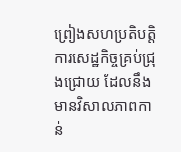ព្រៀងសហប្រតិបត្តិការសេដ្ឋកិច្ចគ្រប់ជ្រុងជ្រោយ ដែលនឹងមានវិសាលភាពកាន់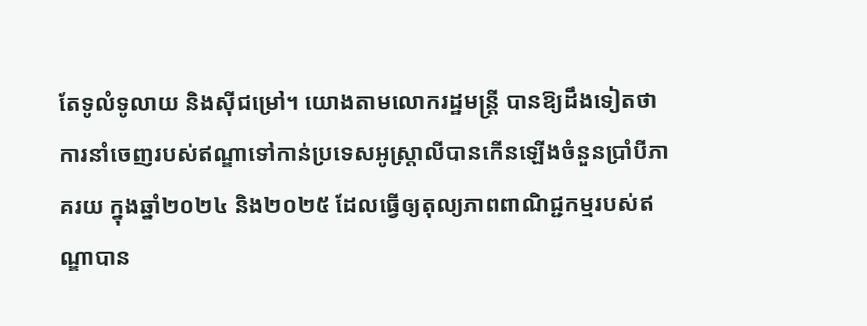តែទូលំទូលាយ និងស៊ីជម្រៅ។ យោងតាមលោករដ្ឋមន្ត្រី បានឱ្យដឹងទៀតថា ការនាំចេញរបស់ឥណ្ឌាទៅកាន់ប្រទេសអូស្ត្រាលីបានកើនឡើងចំនួនប្រាំបីភាគរយ ក្នុងឆ្នាំ២០២៤ និង២០២៥ ដែលធ្វើឲ្យតុល្យភាពពាណិជ្ជកម្មរបស់ឥណ្ឌាបាន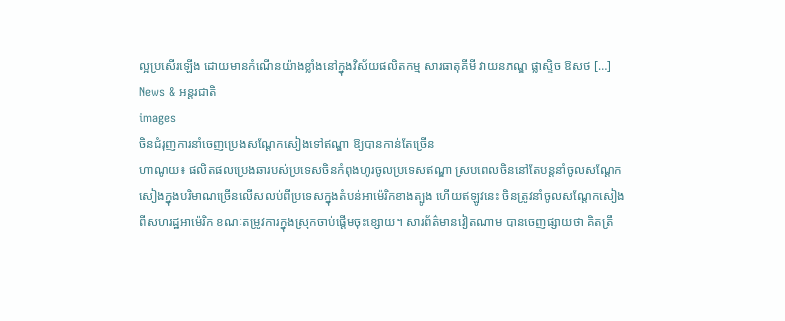ល្អប្រសើរឡើង ដោយមានកំណើនយ៉ាងខ្លាំងនៅក្នុងវិស័យផលិតកម្ម សារធាតុគីមី វាយនភណ្ឌ ផ្លាស្ទិច ឱសថ […]
News & អន្តរជាតិ
images
ចិនជំរុញការនាំចេញប្រេងសណ្តែកសៀងទៅឥណ្ឌា ឱ្យបានកាន់តែច្រើន
ហាណូយ៖ ផលិតផលប្រេងឆារបស់ប្រទេសចិនកំពុងហូរចូលប្រទេសឥណ្ឌា ស្របពេលចិននៅតែបន្តនាំចូលសណ្តែកសៀងក្នុងបរិមាណច្រើនលើសលប់ពីប្រទេសក្នុងតំបន់អាម៉េរិកខាងត្បូង ហើយឥឡូវនេះ ចិនត្រូវនាំចូលសណ្តែកសៀងពីសហរដ្ឋអាម៉េរិក ខណៈតម្រូវការក្នុងស្រុកចាប់ផ្តើមចុះខ្សោយ។ សារព័ត៌មានវៀតណាម បានចេញផ្សាយថា គិតត្រឹ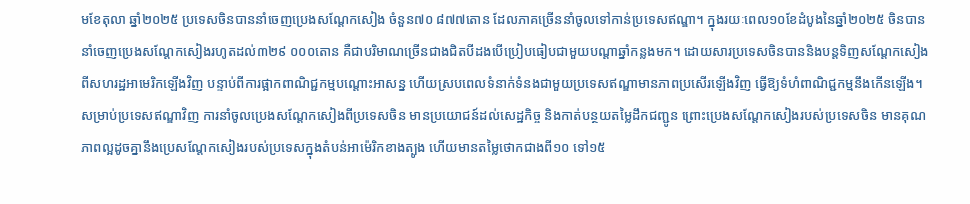មខែតុលា ឆ្នាំ២០២៥ ប្រទេសចិនបាននាំចេញប្រេងសណ្តែកសៀង ចំនួន៧០ ៨៧៧តោន ដែលភាគច្រើននាំចូលទៅកាន់ប្រទេសឥណ្ឌា។ ក្នុងរយៈពេល១០ខែដំបូងនៃឆ្នាំ២០២៥ ចិនបាននាំចេញប្រេងសណ្តែកសៀងរហូតដល់៣២៩ ០០០តោន គឺជាបរិមាណច្រើនជាងជិតបីដងបើប្រៀបធៀបជាមួយបណ្តាឆ្នាំកន្លងមក។ ដោយសារប្រទេសចិនបាននិងបន្តទិញសណ្តែកសៀងពីសហរដ្ឋអាមេរិកឡើងវិញ បន្ទាប់ពីការផ្អាកពាណិជ្ជកម្មបណ្តោះអាសន្ន ហើយស្របពេលទំនាក់ទំនងជាមួយប្រទេសឥណ្ឌាមានភាពប្រសើរឡើងវិញ ធ្វើឱ្យទំហំពាណិជ្ជកម្មនឹងកើនឡើង។ សម្រាប់ប្រទេសឥណ្ឌាវិញ ការនាំចូលប្រេងសណ្តែកសៀងពីប្រទេសចិន មានប្រយោជន៍ដល់សេដ្ឋកិច្ច និងកាត់បន្ថយតម្លៃដឹកជញ្ជូន ព្រោះប្រេងសណ្តែកសៀងរបស់ប្រទេសចិន មានគុណភាពល្អដូចគ្នានឹងប្រេសណ្តែកសៀងរបស់ប្រទេសក្នុងតំបន់អាម៉េរិកខាងត្បូង ហើយមានតម្លៃថោកជាងពី១០ ទៅ១៥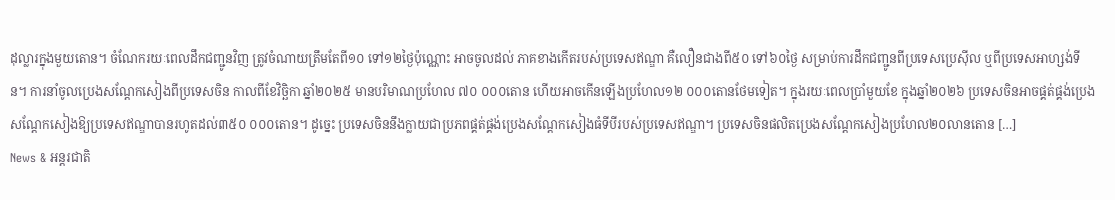ដុល្លារក្នុងមួយតោន។ ចំណែករយៈពេលដឹកជញ្ជូនវិញ ត្រូវចំណាយត្រឹមតែពី១០ ទៅ១២ថ្ងៃប៉ុណ្ណោះ អាចចូលដល់ ភាគខាងកើតរបស់ប្រទេសឥណ្ឌា គឺលឿនជាងពី៥០ ទៅ៦០ថ្ងៃ សម្រាប់ការដឹកជញ្ជូនពីប្រទេសប្រេស៊ីល ឬពីប្រទេសអាហ្សង់ទីន។ ការនាំចូលប្រេងសណ្តែកសៀងពីប្រទេសចិន កាលពីខែវិច្ឆិកា ឆ្នាំ២០២៥ មានបរិមាណប្រហែល ៧០ ០០០តោន ហើយអាចកើនឡើងប្រហែល១២ ០០០តោនថែមទៀត។ ក្នុងរយៈពេលប្រាំមួយខែ ក្នុងឆ្នាំ២០២៦ ប្រទេសចិនអាចផ្គត់ផ្គង់ប្រេងសណ្តែកសៀងឱ្យប្រទេសឥណ្ឌាបានរហូតដល់៣៥០ ០០០តោន។ ដូច្នេះ ប្រទេសចិននឹងក្លាយជាប្រភពផ្គត់ផ្គង់ប្រេងសណ្តែកសៀងធំទីបីរបស់ប្រទេសឥណ្ឌា។ ប្រទេសចិនផលិតប្រេងសណ្តែកសៀងប្រហែល២០លានតោន […]
News & អន្តរជាតិ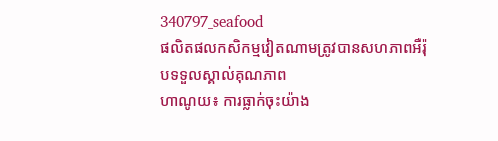340797_seafood
ផលិតផលកសិកម្មវៀតណាមត្រូវបានសហភាពអឺរ៉ុបទទួលស្គាល់គុណភាព
ហាណូយ៖ ការធ្លាក់ចុះយ៉ាង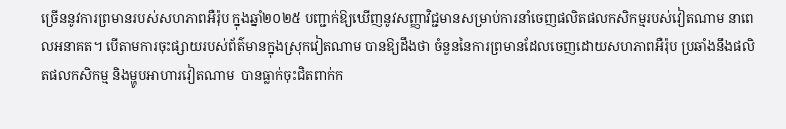ច្រើននូវការព្រមានរបស់សហភាពអឺរ៉ុប ក្នុងឆ្នាំ២០២៥ បញ្ជាក់ឱ្យឃើញនូវសញ្ញាវិជ្ជមានសម្រាប់ការនាំចេញផលិតផលកសិកម្មរបស់វៀតណាម នាពេលអនាគត។ បើតាមការចុះផ្សាយរបស់ព័ត៌មានក្នុងស្រុកវៀតណាម បានឱ្យដឹងថា ចំនួននៃការព្រមានដែលចេញដោយសហភាពអឺរ៉ុប ប្រឆាំងនឹងផលិតផលកសិកម្ម និងម្ហូបអាហារវៀតណាម  បានធ្លាក់ចុះជិតពាក់ក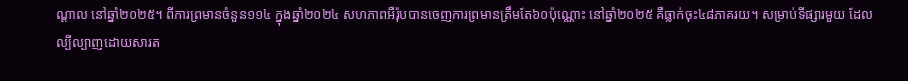ណ្តាល នៅឆ្នាំ២០២៥។ ពីការព្រមានចំនួន១១៤ ក្នុងឆ្នាំ២០២៤ សហភាពអឺរ៉ុបបានចេញការព្រមានត្រឹមតែ៦០ប៉ុណ្ណោះ នៅឆ្នាំ២០២៥ គឺធ្លាក់ចុះ៤៨ភាគរយ។ សម្រាប់ទីផ្សារមួយ ដែលល្បីល្បាញដោយសារត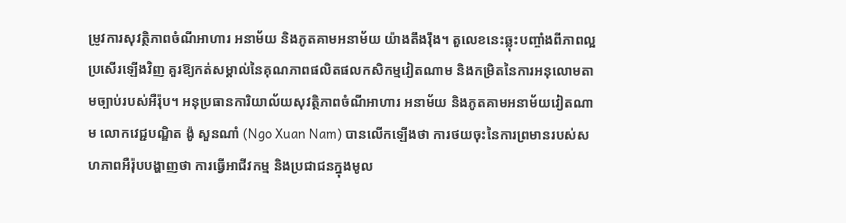ម្រូវការសុវត្ថិភាពចំណីអាហារ អនាម័យ និងភូតគាមអនាម័យ យ៉ាងតឹងរ៉ឹង។ តួលេខនេះឆ្លុះបញ្ចាំងពីភាពល្អប្រសើរឡើងវិញ គួរឱ្យកត់សម្គាល់នៃគុណភាពផលិតផលកសិកម្មវៀតណាម និងកម្រិតនៃការអនុលោមតាមច្បាប់របស់អឺរ៉ុប។ អនុប្រធានការិយាល័យសុវត្ថិភាពចំណីអាហារ អនាម័យ និងភូតគាមអនាម័យវៀតណាម លោកវេជ្ជបណ្ឌិត ង៉ូ សួនណាំ (Ngo Xuan Nam) បានលើកឡើងថា ការថយចុះនៃការព្រមានរបស់សហភាពអឺរ៉ុបបង្ហាញថា ការធ្វើអាជីវកម្ម និងប្រជាជនក្នុងមូល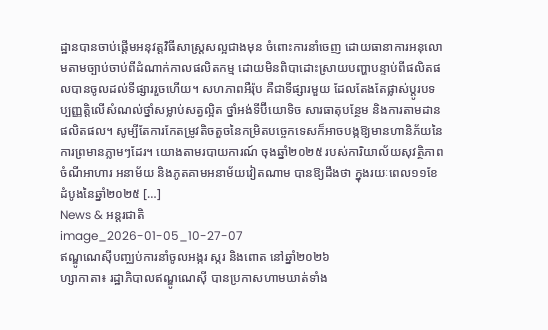ដ្ឋានបានចាប់ផ្តើមអនុវត្តវិធីសាស្រ្តសល្អជាងមុន ចំពោះការនាំចេញ ដោយធានាការអនុលោមតាមច្បាប់ចាប់ពីដំណាក់កាលផលិតកម្ម ដោយមិនពិបាដោះស្រាយបញ្ហាបន្ទាប់ពីផលិតផលបានចូលដល់ទីផ្សាររួចហើយ។ សហភាពអឺរ៉ុប គឺជាទីផ្សារមួយ ដែលតែងតែផ្លាស់ប្តូរបទប្បញ្ញត្តិលើសំណល់ថ្នាំសម្លាប់សត្វល្អិត ថ្នាំអង់ទីប៊ីយោទិច សារធាតុបន្ថែម និងការតាមដានផលិតផល។ សូម្បីតែការកែតម្រូវតិចតួចនៃកម្រិតបច្ចេកទេសក៏អាចបង្កឱ្យមានហានិភ័យនៃការព្រមានភ្លាមៗដែរ។ យោងតាមរបាយការណ៍ ចុងឆ្នាំ២០២៥ របស់ការិយាល័យសុវត្ថិភាពចំណីអាហារ អនាម័យ និងភូតគាមអនាម័យវៀតណាម បានឱ្យដឹងថា ក្នុងរយៈពេល១១ខែដំបូងនៃឆ្នាំ២០២៥ […]
News & អន្តរជាតិ
image_2026-01-05_10-27-07
ឥណ្ឌូណេស៊ីបញ្ឈប់ការនាំចូលអង្ករ ស្ករ និងពោត នៅឆ្នាំ២០២៦
ហ្សាកាតា៖ រដ្ឋាភិបាលឥណ្ឌូណេស៊ី បានប្រកាសហាមឃាត់ទាំង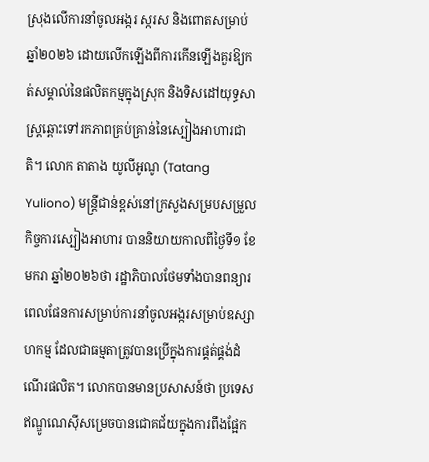ស្រុងលើការនាំចូលអង្ករ ស្ករស និងពោតសម្រាប់ឆ្នាំ២០២៦ ដោយលើកឡើងពីការកើនឡើងគួរឱ្យកត់សម្គាល់នៃផលិតកម្មក្នុងស្រុក និងទិសដៅយុទ្ធសាស្ត្រឆ្ពោះទៅរកភាពគ្រប់គ្រាន់នៃស្បៀងអាហារជាតិ។ លោក តាតាង យូលីអូណូ (Tatang Yuliono) មន្ត្រីជាន់ខ្ពស់នៅក្រសួងសម្របសម្រួលកិច្ចការស្បៀងអាហារ បាននិយាយកាលពីថ្ងៃទី១ ខែមករា ឆ្នាំ២០២៦ថា រដ្ឋាភិបាលថែមទាំងបានពន្យារពេលផែនការសម្រាប់ការនាំចូលអង្ករសម្រាប់ឧស្សាហកម្ម ដែលជាធម្មតាត្រូវបានប្រើក្នុងការផ្គត់ផ្គង់ដំណើរផលិត។ លោកបានមានប្រសាសន៍ថា ប្រទេសឥណ្ឌូណេស៊ីសម្រេចបានជោគជ័យក្នុងការពឹងផ្អែក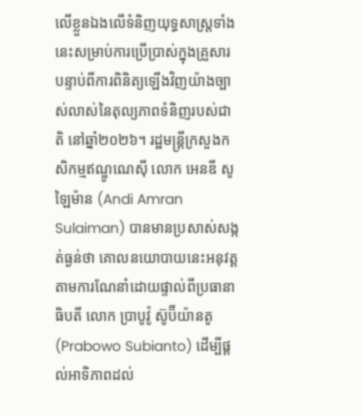លើខ្លួនឯងលើទំនិញយុទ្ធសាស្ត្រទាំងនេះសម្រាប់ការប្រើប្រាស់ក្នុងគ្រួសារ បន្ទាប់ពីការពិនិត្យឡើងវិញយ៉ាងច្បាស់លាស់នៃតុល្យភាពទំនិញរបស់ជាតិ នៅឆ្នាំ២០២៦។ រដ្ឋមន្ត្រីក្រសួងកសិកម្មឥណ្ឌូណេស៊ី លោក អេនឌី សូឡៃម៉ាន (Andi Amran Sulaiman) បានមានប្រសាស់សង្កត់ធ្ងន់ថា គោលនយោបាយនេះអនុវត្តតាមការណែនាំដោយផ្ទាល់ពីប្រធានាធិបតី លោក ប្រាបូវ៉ូ ស៊ូប៊ីយ៉ានតូ (Prabowo Subianto) ដើម្បីផ្តល់អាទិភាពដល់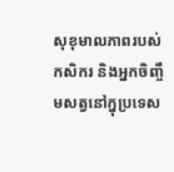សុខុមាលភាពរបស់កសិករ និងអ្នកចិញ្ចឹមសត្វនៅក្នុប្រទេស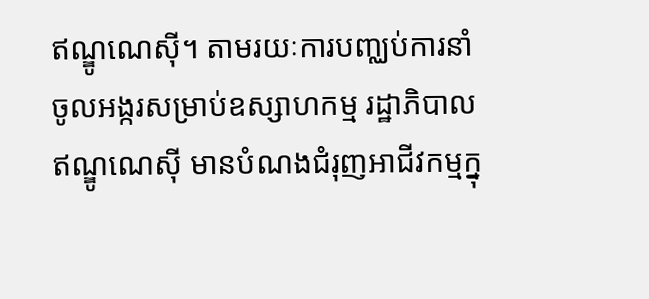ឥណ្ឌូណេស៊ី។ តាមរយៈការបញ្ឈប់ការនាំចូលអង្ករសម្រាប់ឧស្សាហកម្ម រដ្ឋាភិបាលឥណ្ឌូណេស៊ី មានបំណងជំរុញអាជីវកម្មក្នុ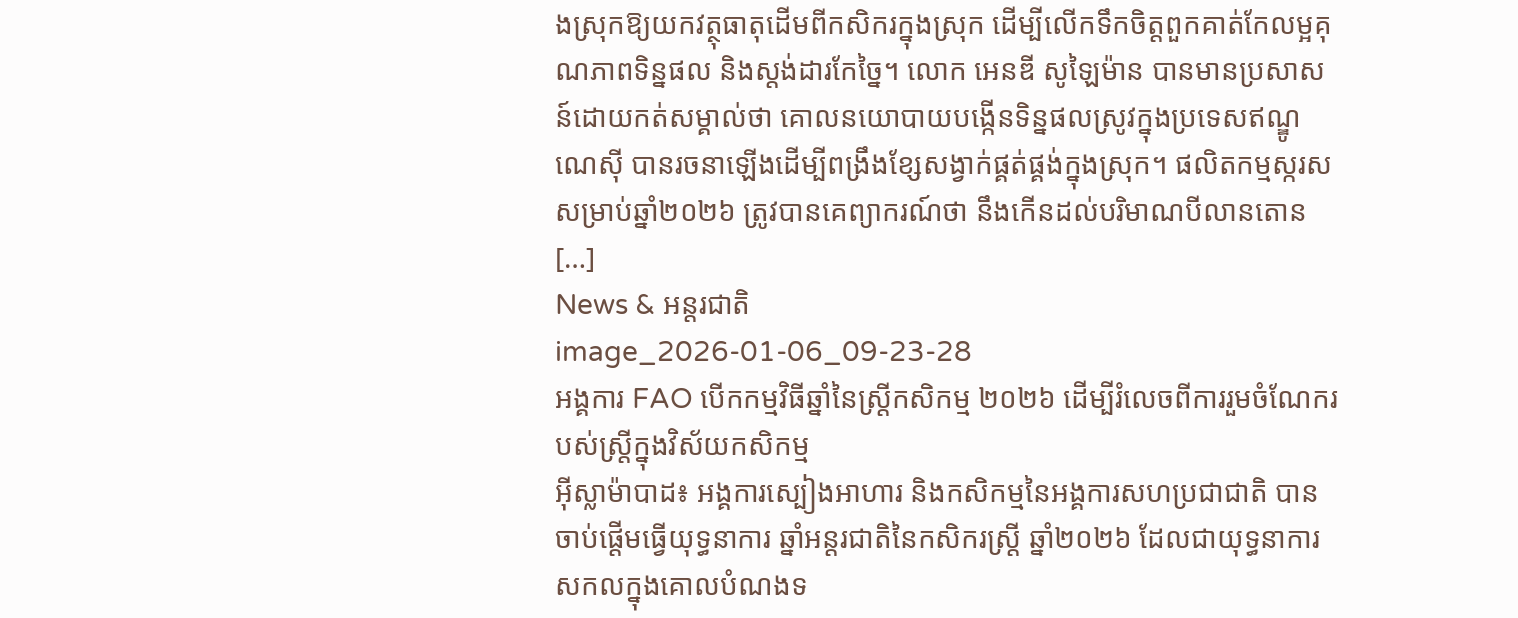ងស្រុកឱ្យយកវត្ថុធាតុដើមពីកសិករក្នុងស្រុក ដើម្បីលើកទឹកចិត្តពួកគាត់កែលម្អគុណភាពទិន្នផល និងស្តង់ដារកែច្នៃ។ លោក អេនឌី សូឡៃម៉ាន បានមានប្រសាសន៍ដោយកត់សម្គាល់ថា គោលនយោបាយបង្កើនទិន្នផលស្រូវក្នុងប្រទេសឥណ្ឌូណេស៊ី បានរចនាឡើងដើម្បីពង្រឹងខ្សែសង្វាក់ផ្គត់ផ្គង់ក្នុងស្រុក។ ផលិតកម្មស្ករស សម្រាប់ឆ្នាំ២០២៦ ត្រូវបានគេព្យាករណ៍ថា នឹងកើនដល់បរិមាណបីលានតោន […]
News & អន្តរជាតិ
image_2026-01-06_09-23-28
អង្គការ FAO បើកកម្មវិធីឆ្នាំនៃស្ត្រីកសិកម្ម ២០២៦ ដើម្បីរំលេចពីការរួមចំណែករបស់ស្ត្រីក្នុងវិស័យកសិកម្ម
អ៊ីស្លាម៉ាបាដ៖ អង្គការស្បៀងអាហារ និងកសិកម្មនៃអង្គការសហប្រជាជាតិ បានចាប់ផ្តើមធ្វើយុទ្ធនាការ ឆ្នាំអន្តរជាតិនៃកសិករស្ត្រី ឆ្នាំ២០២៦ ដែលជាយុទ្ធនាការសកលក្នុងគោលបំណងទ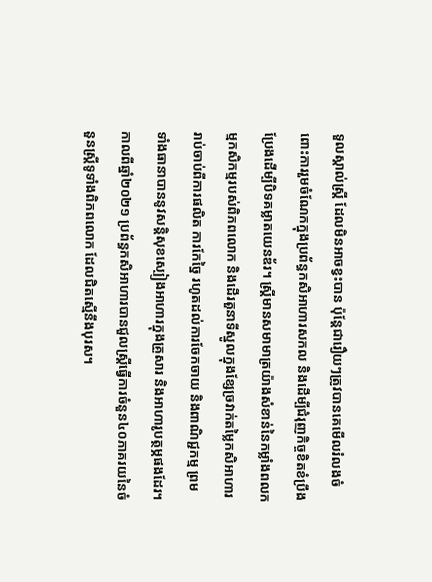ទួលស្គាល់ស្ត្រី ដែលមិនអាចខ្វះបាន ប៉ុន្តែជារឿយៗត្រូវបានគេមើលរំលងចំពោះការរួមចំណែកក្នុងប្រព័ន្ធកសិអាហារសកល និងដើម្បីជំរុញកិច្ចខិតខំប្រឹងប្រែងដើម្បីបិទគម្លាតយេនឌ័រ។ ស្ត្រីមានសមាមាត្រយ៉ាងសំខាន់នៃកម្លាំងពលកម្មកសិកម្មរបស់ពិភពលោក និងដើរតួនាទីស្នូលក្នុងខ្សែច្រវាក់តម្លៃកសិអាហារ រាប់ចាប់ពីការផលិត ការកែច្នៃ រហូតដល់ការចែកចាយ និងពាណិជ្ជកម្ម ព្រមទាំងធានាបាននូវសន្តិសុខស្បៀងអាហារក្នុងគ្រួសារ និងអាហារូបត្ថម្ភផងដែរ។ កាលពីឆ្នាំ២០២១ ប្រព័ន្ធកសិអាហារបានជួលស្ត្រីធ្វើការចំនួន៤០ភាគរយនៃចំនួនស្ត្រីទូទាំងពិភពលោក ដែលជិតស្មើនឹងបុរស។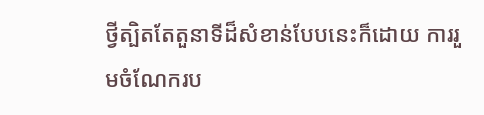ថ្វីត្បិតតែតួនាទីដ៏សំខាន់បែបនេះក៏ដោយ ការរួមចំណែករប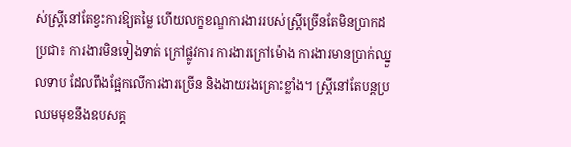ស់ស្ត្រីនៅតែខ្វះការឱ្យតម្លៃ ហើយលក្ខខណ្ឌការងាររបស់ស្ត្រីច្រើនតែមិនប្រាកដប្រជា៖ ការងារមិនទៀងទាត់ ក្រៅផ្លូវការ ការងារក្រៅម៉ោង ការងារមានប្រាក់ឈ្នួលទាប ដែលពឹងផ្អែកលើការងារច្រើន និងងាយរងគ្រោះខ្លាំង។ ស្ត្រីនៅតែបន្តប្រឈមមុខនឹងឧបសគ្គ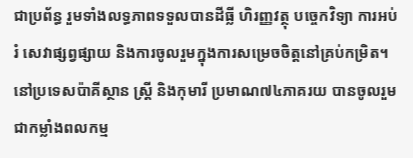ជាប្រព័ន្ធ រួមទាំងលទ្ធភាពទទួលបានដីធ្លី ហិរញ្ញវត្ថុ បច្ចេកវិទ្យា ការអប់រំ សេវាផ្សព្វផ្សាយ និងការចូលរួមក្នុងការសម្រេចចិត្តនៅគ្រប់កម្រិត។ នៅប្រទេសប៉ាគីស្ថាន ស្ត្រី និងកុមារី ប្រមាណ៧៤ភាគរយ បានចូលរួមជាកម្លាំងពលកម្ម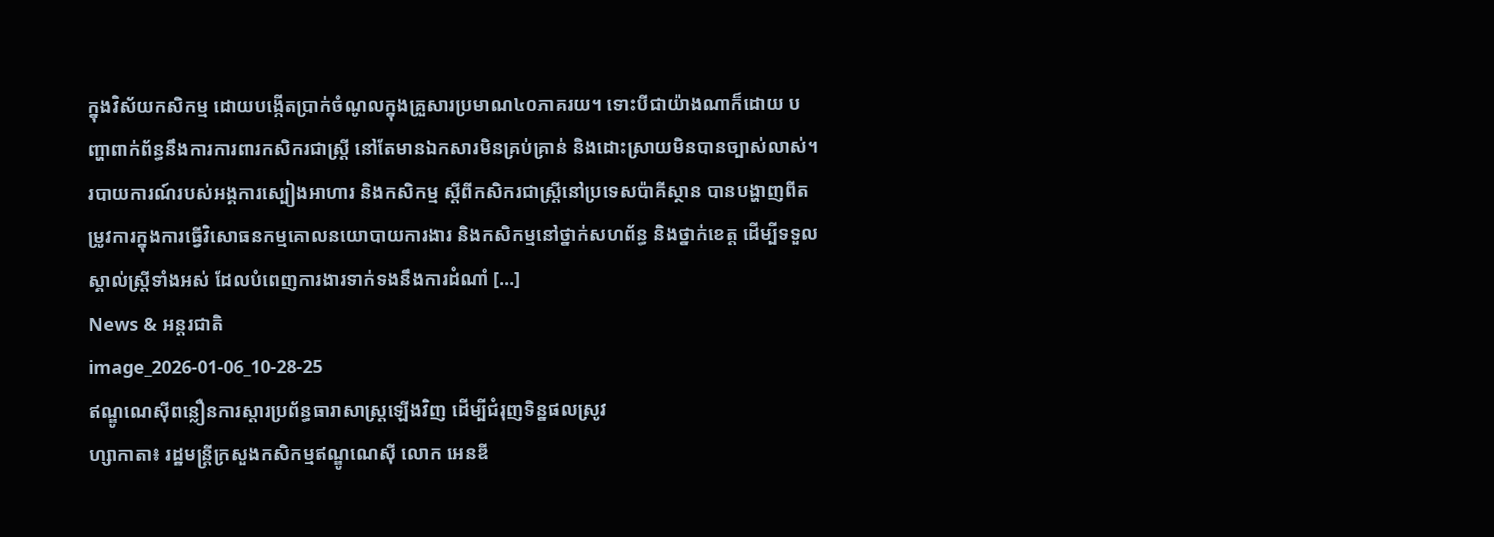ក្នុងវិស័យកសិកម្ម ដោយបង្កើតប្រាក់ចំណូលក្នុងគ្រួសារប្រមាណ៤០ភាគរយ។ ទោះបីជាយ៉ាងណាក៏ដោយ បញ្ហាពាក់ព័ន្ធនឹងការការពារកសិករជាស្ត្រី នៅតែមានឯកសារមិនគ្រប់គ្រាន់ និងដោះស្រាយមិនបានច្បាស់លាស់។ របាយការណ៍របស់អង្គការស្បៀងអាហារ និងកសិកម្ម ស្តីពីកសិករជាស្ត្រីនៅប្រទេសប៉ាគីស្ថាន បានបង្ហាញពីតម្រូវការក្នុងការធ្វើវិសោធនកម្មគោលនយោបាយការងារ និងកសិកម្មនៅថ្នាក់សហព័ន្ធ និងថ្នាក់ខេត្ត ដើម្បីទទួលស្គាល់ស្ត្រីទាំងអស់ ដែលបំពេញការងារទាក់ទងនឹងការដំណាំ […]
News & អន្តរជាតិ
image_2026-01-06_10-28-25
ឥណ្ឌូណេស៊ីពន្លឿនការស្តារប្រព័ន្ធធារាសាស្ត្រឡើងវិញ ដើម្បីជំរុញទិន្នផលស្រូវ
ហ្សាកាតា៖ រដ្ឋមន្ត្រីក្រសួងកសិកម្មឥណ្ឌូណេស៊ី លោក អេនឌី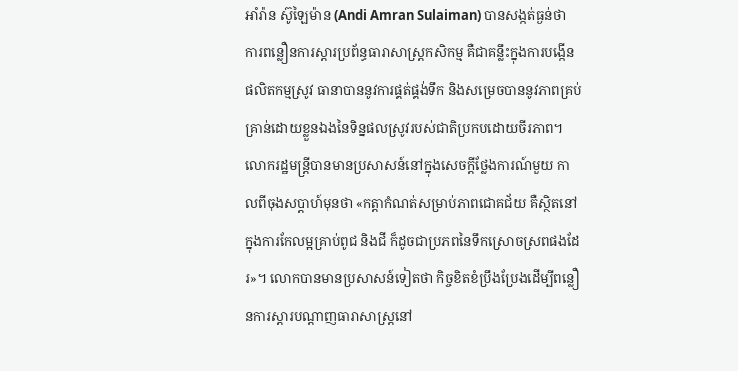អាំរ៉ាន ស៊ូឡៃម៉ាន (Andi Amran Sulaiman) បានសង្កត់ធ្ងន់ថា ការពន្លឿនការស្តារប្រព័ន្ធធារាសាស្ត្រកសិកម្ម គឺជាគន្លឹះក្នុងការបង្កើនផលិតកម្មស្រូវ ធានាបាននូវការផ្គត់ផ្គង់ទឹក និងសម្រេចបាននូវភាពគ្រប់គ្រាន់ដោយខ្លួនឯងនៃទិន្នផលស្រូវរបស់ជាតិប្រកបដោយចីរភាព។ លោករដ្ឋមន្ត្រីបានមានប្រសាសន៍នៅក្នុងសេចក្តីថ្លែងការណ៍មួយ កាលពីចុងសប្តាហ៍មុនថា «កត្តាកំណត់សម្រាប់ភាពជោគជ័យ គឺស្ថិតនៅក្នុងការកែលម្អគ្រាប់ពូជ និងជី ក៏ដូចជាប្រភពនៃទឹកស្រោចស្រពផងដែរ»។ លោកបានមានប្រសាសន៍ទៀតថា កិច្ចខិតខំប្រឹងប្រែងដើម្បីពន្លឿនការស្តារបណ្តាញធារាសាស្ត្រនៅ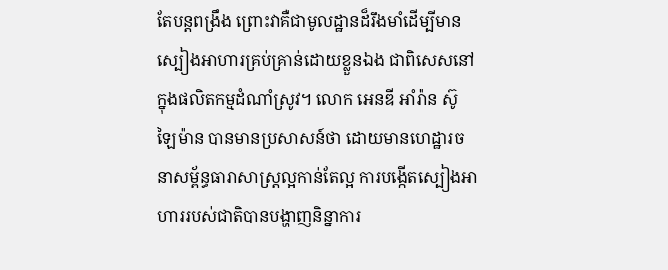តែបន្តពង្រឹង ព្រោះវាគឺជាមូលដ្ឋានដ៏រឹងមាំដើម្បីមានស្បៀងអាហារគ្រប់គ្រាន់ដោយខ្លួនឯង ជាពិសេសនៅក្នុងផលិតកម្មដំណាំស្រូវ។ លោក អេនឌី អាំរ៉ាន ស៊ូឡៃម៉ាន បានមានប្រសាសន៍ថា ដោយមានហេដ្ឋារចនាសម្ព័ន្ធធារាសាស្ត្រល្អកាន់តែល្អ ការបង្កើតស្បៀងអាហាររបស់ជាតិបានបង្ហាញនិន្នាការ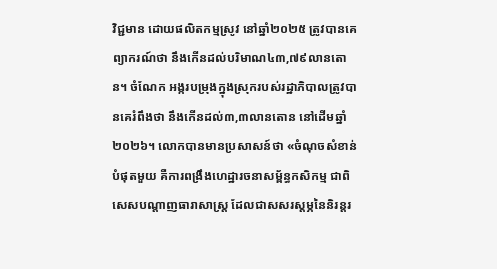វិជ្ជមាន ដោយផលិតកម្មស្រូវ នៅឆ្នាំ២០២៥ ត្រូវបានគេព្យាករណ៍ថា នឹងកើនដល់បរិមាណ៤៣,៧៩លានតោន។ ចំណែក អង្ករបម្រុងក្នុងស្រុករបស់រដ្ឋាភិបាលត្រូវបានគេរំពឹងថា នឹងកើនដល់៣,៣លានតោន នៅដើមឆ្នាំ២០២៦។ លោកបានមានប្រសាសន៍ថា «ចំណុចសំខាន់បំផុតមួយ គឺការពង្រឹងហេដ្ឋារចនាសម្ព័ន្ធកសិកម្ម ជាពិសេសបណ្តាញធារាសាស្ត្រ ដែលជាសសរស្តម្ភនៃនិរន្តរ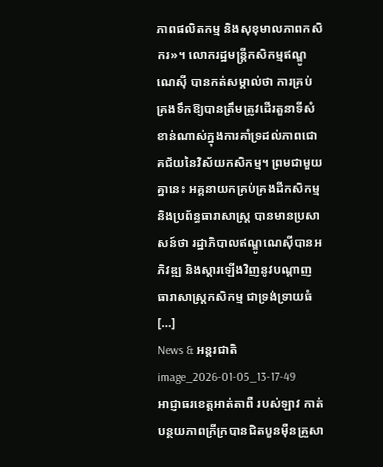ភាពផលិតកម្ម និងសុខុមាលភាពកសិករ»។ លោករដ្ឋមន្ត្រីកសិកម្មឥណ្ឌូណេស៊ី បានកត់សម្គាល់ថា ការគ្រប់គ្រងទឹកឱ្យបានត្រឹមត្រូវដើរតួនាទីសំខាន់ណាស់ក្នុងការគាំទ្រដល់ភាពជោគជ័យនៃវិស័យកសិកម្ម។ ព្រមជាមួយគ្នានេះ អគ្គនាយកគ្រប់គ្រងដីកសិកម្ម និងប្រព័ន្ធធារាសាស្ត្រ បានមានប្រសាសន៍ថា រដ្ឋាភិបាលឥណ្ឌូណេស៊ីបានអភិវឌ្ឍ និងស្តារឡើងវិញនូវបណ្តាញធារាសាស្ត្រកសិកម្ម ជាទ្រង់ទ្រាយធំ […]
News & អន្តរជាតិ
image_2026-01-05_13-17-49
អាជ្ញាធរខេត្តអាត់តាពឺ របស់ឡាវ កាត់បន្ថយភាពក្រីក្របានជិតបួនម៉ឺនគ្រួសា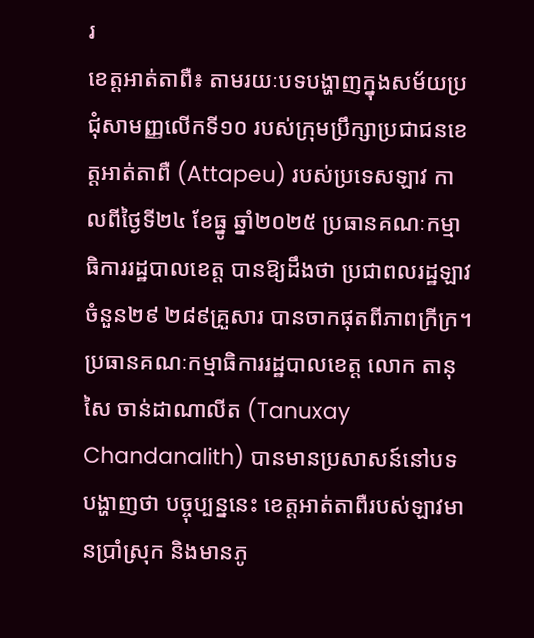រ
ខេត្តអាត់តាពឺ៖ តាមរយៈបទបង្ហាញក្នុងសម័យប្រជុំសាមញ្ញលើកទី១០ របស់ក្រុមប្រឹក្សាប្រជាជនខេត្តអាត់តាពឺ (Attapeu) របស់ប្រទេសឡាវ កាលពីថ្ងៃទី២៤ ខែធ្នូ ឆ្នាំ២០២៥ ប្រធានគណៈកម្មាធិការរដ្ឋបាលខេត្ត បានឱ្យដឹងថា ប្រជាពលរដ្ឋឡាវចំនួន២៩ ២៨៩គ្រួសារ បានចាកផុតពីភាពក្រីក្រ។ ប្រធានគណៈកម្មាធិការរដ្ឋបាលខេត្ត លោក តានុសៃ ចាន់ដាណាលីត (Tanuxay Chandanalith) បានមានប្រសាសន៍នៅបទបង្ហាញថា បច្ចុប្បន្ននេះ ខេត្តអាត់តាពឺរបស់ឡាវមានប្រាំស្រុក និងមានភូ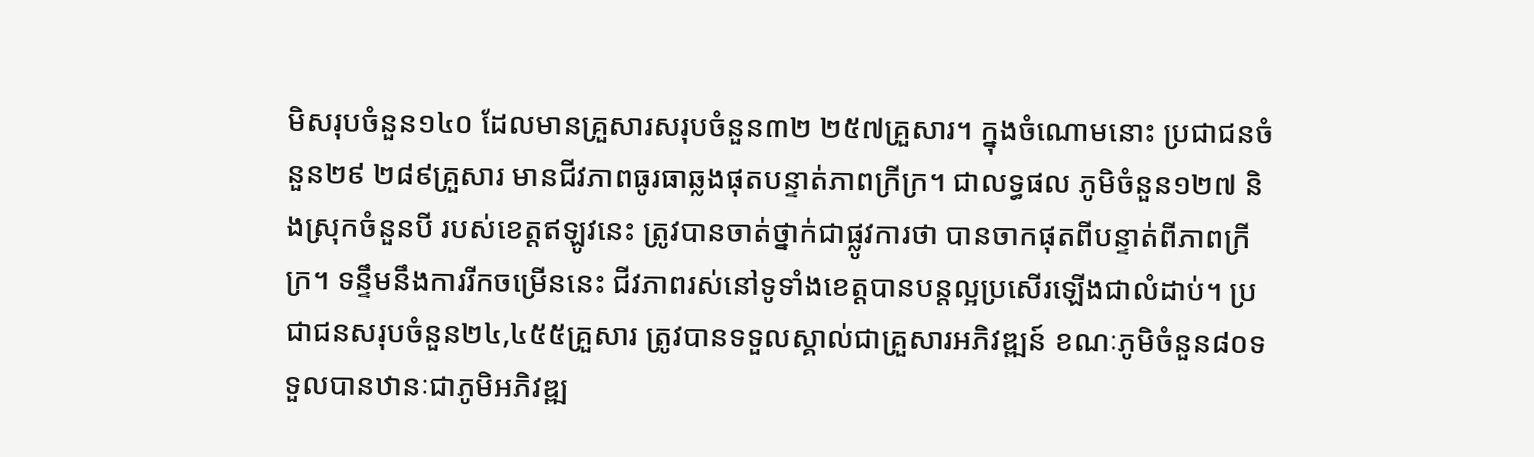មិសរុបចំនួន១៤០ ដែលមានគ្រួសារសរុបចំនួន៣២ ២៥៧គ្រួសារ។ ក្នុងចំណោមនោះ ប្រជាជនចំនួន២៩ ២៨៩គ្រួសារ មានជីវភាពធូរធាឆ្លងផុតបន្ទាត់ភាពក្រីក្រ។ ជាលទ្ធផល ភូមិចំនួន១២៧ និងស្រុកចំនួនបី របស់ខេត្តឥឡូវនេះ ត្រូវបានចាត់ថ្នាក់ជាផ្លូវការថា បានចាកផុតពីបន្ទាត់ពីភាពក្រីក្រ។ ទន្ទឹមនឹងការរីកចម្រើននេះ ជីវភាពរស់នៅទូទាំងខេត្តបានបន្តល្អប្រសើរឡើងជាលំដាប់។ ប្រជាជនសរុបចំនួន២៤,៤៥៥គ្រួសារ ត្រូវបានទទួលស្គាល់ជាគ្រួសារអភិវឌ្ឍន៍ ខណៈភូមិចំនួន៨០ទទួលបានឋានៈជាភូមិអភិវឌ្ឍ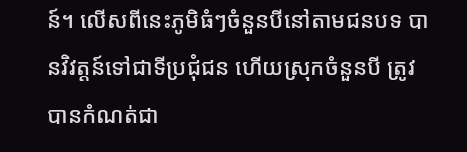ន៍។ លើសពីនេះភូមិធំៗចំនួនបីនៅតាមជនបទ បានវិវត្តន៍ទៅជាទីប្រជុំជន ហើយស្រុកចំនួនបី ត្រូវបានកំណត់ជា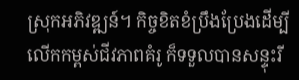ស្រុកអភិវឌ្ឍន៍។ កិច្ចខិតខំប្រឹងប្រែងដើម្បីលើកកម្ពស់ជីវភាពគំរូ ក៏ទទួលបានសន្ទុះរី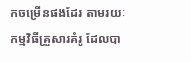កចម្រើនផងដែរ តាមរយៈកម្មវិធីគ្រួសារគំរូ ដែលបា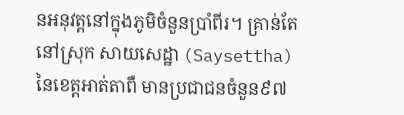នអនុវត្តនៅក្នុងភូមិចំនួនប្រាំពីរ។ គ្រាន់តែនៅស្រុក សាយសេដ្ឋា (Saysettha) នៃខេត្តអាត់តាពឺ មានប្រជាជនចំនួន៩៧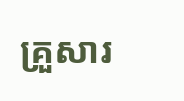គ្រួសារ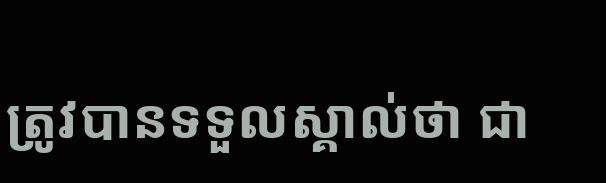ត្រូវបានទទួលស្គាល់ថា ជា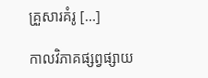គ្រួសារគំរូ […]

កាលវិភាគផ្សព្វផ្សាយ